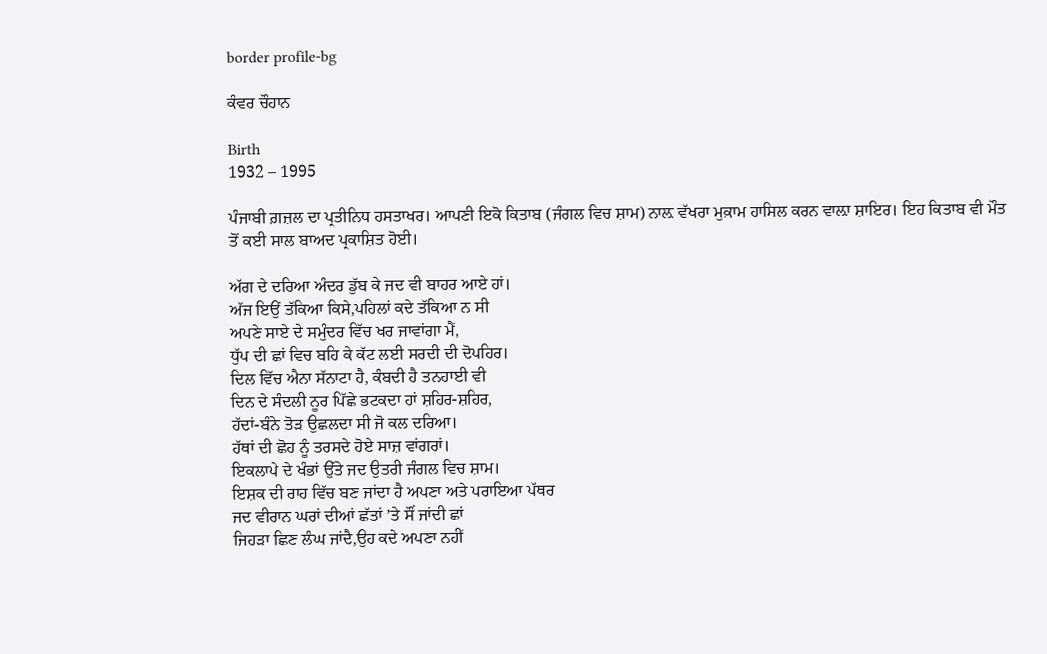border profile-bg

ਕੰਵਰ ਚੌਹਾਨ

Birth
1932 – 1995

ਪੰਜਾਬੀ ਗ਼ਜ਼ਲ ਦਾ ਪ੍ਰਤੀਨਿਧ ਹਸਤਾਖਰ। ਆਪਣੀ ਇਕੋ ਕਿਤਾਬ (ਜੰਗਲ ਵਿਚ ਸ਼ਾਮ) ਨਾਲ਼ ਵੱਖਰਾ ਮੁਕ਼ਾਮ ਹਾਸਿਲ ਕਰਨ ਵਾਲ਼ਾ ਸ਼ਾਇਰ। ਇਹ ਕਿਤਾਬ ਵੀ ਮੌਤ ਤੋਂ ਕਈ ਸਾਲ ਬਾਅਦ ਪ੍ਰਕਾਸ਼ਿਤ ਹੋਈ।

ਅੱਗ ਦੇ ਦਰਿਆ ਅੰਦਰ ਡੁੱਬ ਕੇ ਜਦ ਵੀ ਬਾਹਰ ਆਏ ਹਾਂ।
ਅੱਜ ਇਉਂ ਤੱਕਿਆ ਕਿਸੇ,ਪਹਿਲਾਂ ਕਦੇ ਤੱਕਿਆ ਨ ਸੀ
ਅਪਣੇ ਸਾਏ ਦੇ ਸਮੁੰਦਰ ਵਿੱਚ ਖਰ ਜਾਵਾਂਗਾ ਮੈਂ,
ਧੁੱਪ ਦੀ ਛਾਂ ਵਿਚ ਬਹਿ ਕੇ ਕੱਟ ਲਈ ਸਰਦੀ ਦੀ ਦੋਪਹਿਰ।
ਦਿਲ ਵਿੱਚ ਐਨਾ ਸੱਨਾਟਾ ਹੈ, ਕੰਬਦੀ ਹੈ ਤਨਹਾਈ ਵੀ
ਦਿਨ ਦੇ ਸੰਦਲੀ ਨੂਰ ਪਿੱਛੇ ਭਟਕਦਾ ਹਾਂ ਸ਼ਹਿਰ-ਸ਼ਹਿਰ,
ਹੱਦਾਂ-ਬੰਨੇ ਤੋੜ ਉਛਲਦਾ ਸੀ ਜੋ ਕਲ ਦਰਿਆ।
ਹੱਥਾਂ ਦੀ ਛੋਹ ਨੂੰ ਤਰਸਦੇ ਹੋਏ ਸਾਜ਼ ਵਾਂਗਰਾਂ।
ਇਕਲਾਪੇ ਦੇ ਖੰਭਾਂ ਉੱਤੇ ਜਦ ਉਤਰੀ ਜੰਗਲ ਵਿਚ ਸ਼ਾਮ।
ਇਸ਼ਕ ਦੀ ਰਾਹ ਵਿੱਚ ਬਣ ਜਾਂਦਾ ਹੈ ਅਪਣਾ ਅਤੇ ਪਰਾਇਆ ਪੱਥਰ
ਜਦ ਵੀਰਾਨ ਘਰਾਂ ਦੀਆਂ ਛੱਤਾਂ ’ਤੇ ਸੌਂ ਜਾਂਦੀ ਛਾਂ
ਜਿਹੜਾ ਛਿਣ ਲੰਘ ਜਾਂਦੈ,ਉਹ ਕਦੇ ਅਪਣਾ ਨਹੀਂ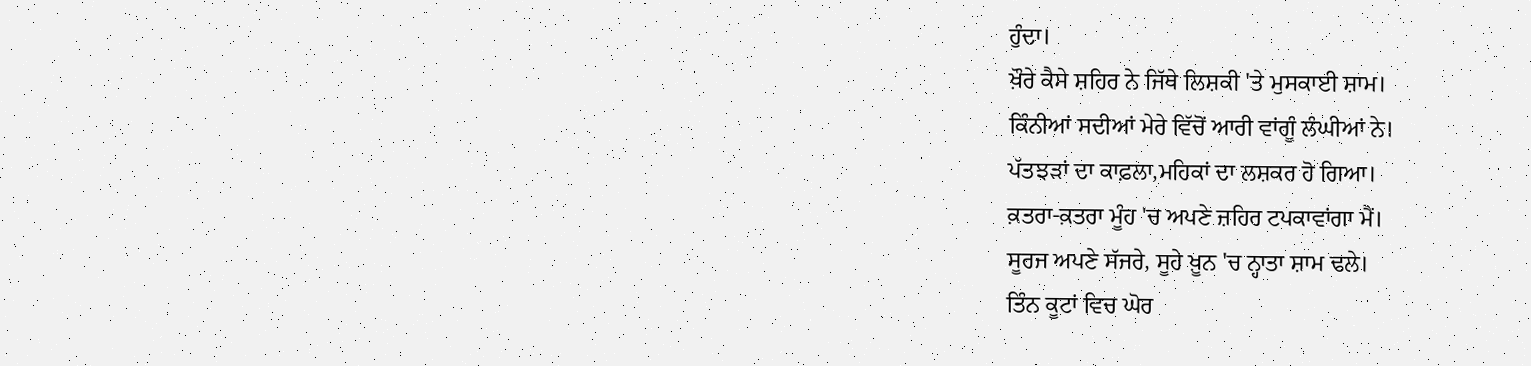ਹੁੰਦਾ।
ਖ਼ੌਰੇ ਕੈਸੇ ਸ਼ਹਿਰ ਨੇ ਜਿੱਥੇ ਲਿਸ਼ਕੀ 'ਤੇ ਮੁਸਕਾਈ ਸ਼ਾਮ।
ਕਿੰਨੀਆਂ ਸਦੀਆਂ ਮੇਰੇ ਵਿੱਚੋਂ ਆਰੀ ਵਾਂਗੂੰ ਲੰਘੀਆਂ ਨੇ।
ਪੱਤਝੜਾਂ ਦਾ ਕਾਫ਼ਲਾ,ਮਹਿਕਾਂ ਦਾ ਲਸ਼ਕਰ ਹੋ ਗਿਆ।
ਕ਼ਤਰਾ-ਕ਼ਤਰਾ ਮੂੰਹ 'ਚ ਅਪਣੇ ਜ਼ਹਿਰ ਟਪਕਾਵਾਂਗਾ ਮੈਂ।
ਸੂਰਜ ਅਪਣੇ ਸੱਜਰੇ, ਸੂਹੇ ਖ਼ੂਨ 'ਚ ਨ੍ਹਾਤਾ ਸ਼ਾਮ ਢਲੇ।
ਤਿੰਨ ਕੂਟਾਂ ਵਿਚ ਘੋਰ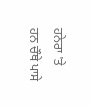ਹਨੇਰਾ 'ਤੇ ਹਨ ਚੌਥੇ ਪਾਸੇ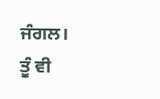ਜੰਗਲ।
ਤੂੰ ਵੀ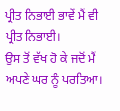ਪ੍ਰੀਤ ਨਿਭਾਈ ਭਾਵੇਂ ਮੈਂ ਵੀ ਪ੍ਰੀਤ ਨਿਭਾਈ।
ਉਸ ਤੋਂ ਵੱਖ ਹੋ ਕੇ ਜਦੋਂ ਮੈਂ ਅਪਣੇ ਘਰ ਨੂੰ ਪਰਤਿਆ।